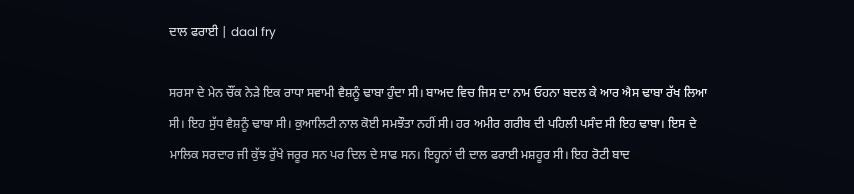ਦਾਲ ਫਰਾਈ | daal fry

ਸਰਸਾ ਦੇ ਮੇਨ ਚੌਂਕ ਨੇੜੇ ਇਕ ਰਾਧਾ ਸਵਾਮੀ ਵੈਸ਼ਨੂੰ ਢਾਬਾ ਹੁੰਦਾ ਸੀ। ਬਾਅਦ ਵਿਚ ਜਿਸ ਦਾ ਨਾਮ ਓਹਨਾ ਬਦਲ ਕੇ ਆਰ ਐਸ ਢਾਬਾ ਰੱਖ ਲਿਆ ਸੀ। ਇਹ ਸੁੱਧ ਵੈਸ਼ਨੂੰ ਢਾਬਾ ਸੀ। ਕੁਆਲਿਟੀ ਨਾਲ ਕੋਈ ਸਮਝੌਤਾ ਨਹੀਂ ਸੀ। ਹਰ ਅਮੀਰ ਗਰੀਬ ਦੀ ਪਹਿਲੀ ਪਸੰਦ ਸੀ ਇਹ ਢਾਬਾ। ਇਸ ਦੇ ਮਾਲਿਕ ਸਰਦਾਰ ਜੀ ਕੁੱਝ ਰੁੱਖੇ ਜਰੂਰ ਸਨ ਪਰ ਦਿਲ ਦੇ ਸਾਫ ਸਨ। ਇਹ੍ਹਨਾਂ ਦੀ ਦਾਲ ਫਰਾਈ ਮਸ਼ਹੂਰ ਸੀ। ਇਹ ਰੋਟੀ ਬਾਦ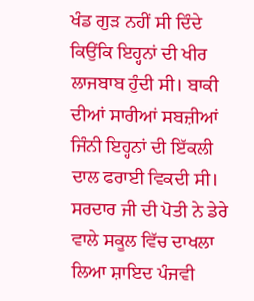ਖੰਡ ਗੁੜ ਨਹੀਂ ਸੀ ਦਿੰਦੇ ਕਿਉਂਕਿ ਇਹ੍ਹਨਾਂ ਦੀ ਖੀਰ ਲਾਜਬਾਬ ਹੁੰਦੀ ਸੀ। ਬਾਕੀ ਦੀਆਂ ਸਾਰੀਆਂ ਸਬਜ਼ੀਆਂ ਜਿੰਨੀ ਇਹ੍ਹਨਾਂ ਦੀ ਇੱਕਲੀ ਦਾਲ ਫਰਾਈ ਵਿਕਦੀ ਸੀ।
ਸਰਦਾਰ ਜੀ ਦੀ ਪੋਤੀ ਨੇ ਡੇਰੇ ਵਾਲੇ ਸਕੂਲ ਵਿੱਚ ਦਾਖਲਾ ਲਿਆ ਸ਼ਾਇਦ ਪੰਜਵੀ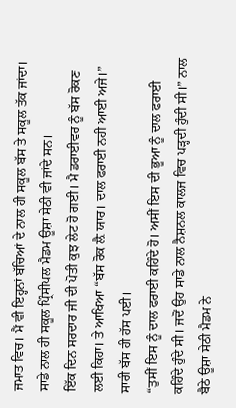ਜਮਾਤ ਵਿਚ। ਮੈਂ ਵੀ ਇਹ੍ਹਨਾਂ ਬੱਚਿਆਂ ਦੇ ਨਾਲ ਹੀ ਸਕੂਲ ਬੱਸ ਤੇ ਸਕੂਲ ਤੱਕ ਜਾਂਦਾ। ਸਾਡੇ ਨਾਲ ਹੀ ਸਕੂਲ ਪ੍ਰਿੰਸੀਪਲ ਮੈਡਮ ਊਸ਼ਾ ਸੇਠੀ ਵੀ ਜਾਂਦੇ ਸਨ।
ਇੱਕ ਦਿਨ ਸਰਦਾਰ ਜੀ ਦੀ ਪੋਤੀ ਕੁਝ ਲੇਟ ਹੋ ਗਈ। ਮੈ ਡਰਾਈਵਰ ਨੂੰ ਬੱਸ ਰੋਕਣ ਲਈ ਕਿਹਾ। ਤੇ ਆਖਿਆ “ਬੱਸ ਰੋਕ ਲ਼ੈ ਯਾਰ। ਦਾਲ ਫਰਾਈ ਨਹੀ ਆਈ ਅਜੇ।” ਸਾਰੀ ਬੱਸ ਹੀ ਹੱਸ ਪਈ।
“ਤੁਸੀਂ ਇਸ ਨੂੰ ਦਾਲ ਫਰਾਈ ਕਹਿੰਦੇ ਹੋ। ਅਸੀਂ ਇਸ ਦੀ ਭੂਆ ਨੂੰ ਦਾਲ ਫਰਾਈ ਕਹਿੰਦੇ ਹੁੰਦੇ ਸੀ। ਜਦੋਂ ਉਹ ਸਾਡੇ ਨਾਲ ਨੈਸ਼ਨਲ ਕਾਲਜ ਵਿਚ ਪੜ੍ਹਦੀ ਹੁੰਦੀ ਸੀ।” ਨਾਲ ਬੈਠੇ ਊਸ਼ਾ ਸੇਠੀ ਮੈਡਮ ਨੇ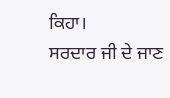ਕਿਹਾ।
ਸਰਦਾਰ ਜੀ ਦੇ ਜਾਣ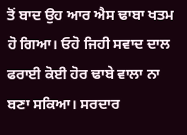ਤੋਂ ਬਾਦ ਉਹ ਆਰ ਐਸ ਢਾਬਾ ਖਤਮ ਹੋ ਗਿਆ। ਓਹੋ ਜਿਹੀ ਸਵਾਦ ਦਾਲ ਫਰਾਈ ਕੋਈ ਹੋਰ ਢਾਬੇ ਵਾਲਾ ਨਾ ਬਣਾ ਸਕਿਆ। ਸਰਦਾਰ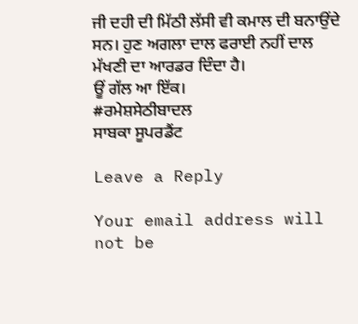ਜੀ ਦਹੀ ਦੀ ਮਿੱਠੀ ਲੱਸੀ ਵੀ ਕਮਾਲ ਦੀ ਬਨਾਉਂਦੇ ਸਨ। ਹੁਣ ਅਗਲਾ ਦਾਲ ਫਰਾਈ ਨਹੀਂ ਦਾਲ ਮੱਖਣੀ ਦਾ ਆਰਡਰ ਦਿੰਦਾ ਹੈ।
ਊਂ ਗੱਲ ਆ ਇੱਕ।
#ਰਮੇਸ਼ਸੇਠੀਬਾਦਲ
ਸਾਬਕਾ ਸੂਪਰਡੈਂਟ

Leave a Reply

Your email address will not be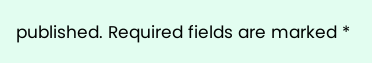published. Required fields are marked *